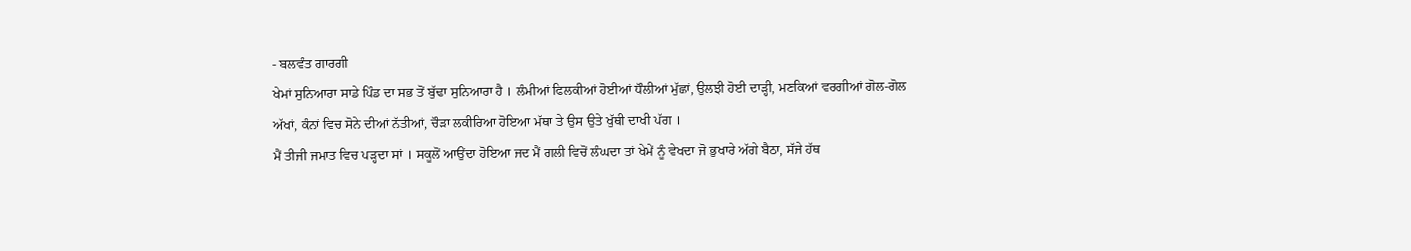- ਬਲਵੰਤ ਗਾਰਗੀ
ਖੇਮਾਂ ਸੁਨਿਆਰਾ ਸਾਡੇ ਪਿੰਡ ਦਾ ਸਭ ਤੋਂ ਬੁੱਢਾ ਸੁਨਿਆਰਾ ਹੈ । ਲੰਮੀਆਂ ਫਿਲਕੀਆਂ ਹੋਈਆਂ ਧੌਲੀਆਂ ਮੁੱਛਾਂ, ਉਲਝੀ ਹੋਈ ਦਾੜ੍ਹੀ, ਮਣਕਿਆਂ ਵਰਗੀਆਂ ਗੋਲ-ਗੋਲ ਅੱਖਾਂ, ਕੰਨਾਂ ਵਿਚ ਸੋਨੇ ਦੀਆਂ ਨੱਤੀਆਂ, ਚੌੜਾ ਲਕੀਰਿਆ ਹੋਇਆ ਮੱਥਾ ਤੇ ਉਸ ਉਤੇ ਖੁੱਥੀ ਦਾਖੀ ਪੱਗ ।
ਮੈਂ ਤੀਜੀ ਜਮਾਤ ਵਿਚ ਪੜ੍ਹਦਾ ਸਾਂ । ਸਕੂਲੋਂ ਆਉਂਦਾ ਹੋਇਆ ਜਦ ਮੈਂ ਗਲੀ ਵਿਚੋਂ ਲੰਘਦਾ ਤਾਂ ਖੇਮੇਂ ਨੂੰ ਵੇਖਦਾ ਜੋ ਭੁਖਾਰੇ ਅੱਗੇ ਬੈਠਾ, ਸੱਜੇ ਹੱਥ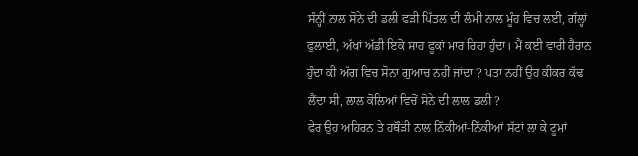ਸੰਨ੍ਹੀਂ ਨਾਲ ਸੋਨੇ ਦੀ ਡਲੀ ਫੜੀ ਪਿੱਤਲ ਦੀ ਲੰਮੀ ਨਾਲ ਮੂੰਹ ਵਿਚ ਲਈ, ਗੱਲ੍ਹਾਂ ਫੁਲਾਈ, ਅੱਖਾਂ ਅੱਡੀ ਇਕੋ ਸਾਹ ਫੂਕਾਂ ਮਾਰ ਰਿਹਾ ਹੁੰਦਾ। ਮੈਂ ਕਈ ਵਾਰੀ ਹੈਰਾਨ ਹੁੰਦਾ ਕੀ ਅੱਗ ਵਿਚ ਸੋਨਾ ਗੁਆਚ ਨਹੀਂ ਜਾਂਦਾ ? ਪਤਾ ਨਹੀਂ ਉਹ ਕੀਕਰ ਕੱਢ ਲੈਂਦਾ ਸੀ, ਲਾਲ ਕੋਲਿਆਂ ਵਿਚੋਂ ਸੋਨੇ ਦੀ ਲਾਲ ਡਲੀ ?
ਫੇਰ ਉਹ ਅਹਿਰਨ ਤੇ ਹਥੌੜੀ ਨਾਲ ਨਿੱਕੀਆਂ-ਨਿੱਕੀਆਂ ਸੱਟਾਂ ਲਾ ਕੇ ਟੂਮਾਂ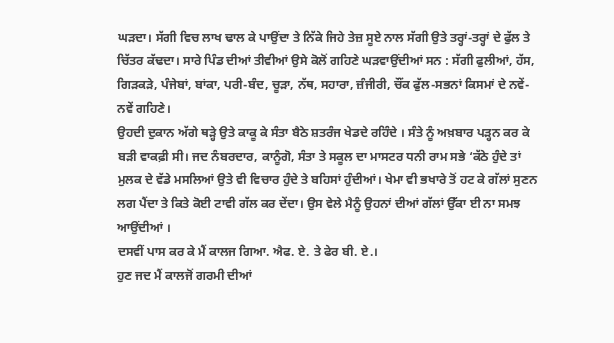ਘੜਦਾ। ਸੱਗੀ ਵਿਚ ਲਾਖ ਢਾਲ ਕੇ ਪਾਉਂਦਾ ਤੇ ਨਿੱਕੇ ਜਿਹੇ ਤੇਜ਼ ਸੂਏ ਨਾਲ ਸੱਗੀ ਉਤੇ ਤਰ੍ਹਾਂ-ਤਰ੍ਹਾਂ ਦੇ ਫੁੱਲ ਤੇ ਚਿੱਤਰ ਕੱਢਦਾ। ਸਾਰੇ ਪਿੰਡ ਦੀਆਂ ਤੀਵੀਆਂ ਉਸੇ ਕੋਲੋਂ ਗਹਿਣੇ ਘੜਵਾਉਂਦੀਆਂ ਸਨ : ਸੱਗੀ ਫੁਲੀਆਂ, ਹੱਸ, ਗਿੜਕੜੇ, ਪੰਜੇਬਾਂ, ਬਾਂਕਾ, ਪਰੀ-ਬੰਦ, ਚੂੜਾ, ਨੱਥ, ਸਹਾਰਾ, ਜ਼ੰਜੀਰੀ, ਚੌਂਕ ਫੁੱਲ-ਸਭਨਾਂ ਕਿਸਮਾਂ ਦੇ ਨਵੇਂ-ਨਵੇਂ ਗਹਿਣੇ।
ਉਹਦੀ ਦੁਕਾਨ ਅੱਗੇ ਥੜ੍ਹੇ ਉਤੇ ਕਾਕੂ ਕੇ ਸੰਤਾ ਬੈਠੇ ਸ਼ਤਰੰਜ ਖੇਡਦੇ ਰਹਿੰਦੇ । ਸੰਤੇ ਨੂੰ ਅਖ਼ਬਾਰ ਪੜ੍ਹਨ ਕਰ ਕੇ ਬੜੀ ਵਾਕਫ਼ੀ ਸੀ। ਜਦ ਨੰਬਰਦਾਰ, ਕਾਨੂੰਗੋ, ਸੰਤਾ ਤੇ ਸਕੂਲ ਦਾ ਮਾਸਟਰ ਧਨੀ ਰਾਮ ਸਭੇ ‘ਕੱਠੇ ਹੁੰਦੇ ਤਾਂ ਮੁਲਕ ਦੇ ਵੱਡੇ ਮਸਲਿਆਂ ਉਤੇ ਵੀ ਵਿਚਾਰ ਹੁੰਦੇ ਤੇ ਬਹਿਸਾਂ ਹੁੰਦੀਆਂ। ਖੇਮਾ ਵੀ ਭਖਾਰੇ ਤੋਂ ਹਟ ਕੇ ਗੱਲਾਂ ਸੁਣਨ ਲਗ ਪੈਂਦਾ ਤੇ ਕਿਤੇ ਕੋਈ ਟਾਵੀ ਗੱਲ ਕਰ ਦੇਂਦਾ। ਉਸ ਵੇਲੇ ਮੈਨੂੰ ਉਹਨਾਂ ਦੀਆਂ ਗੱਲਾਂ ਉੱਕਾ ਈ ਨਾ ਸਮਝ ਆਉਂਦੀਆਂ ।
ਦਸਵੀਂ ਪਾਸ ਕਰ ਕੇ ਮੈਂ ਕਾਲਜ ਗਿਆ. ਐਫ. ਏ. ਤੇ ਫੇਰ ਬੀ. ਏ.।
ਹੁਣ ਜਦ ਮੈਂ ਕਾਲਜੋਂ ਗਰਮੀ ਦੀਆਂ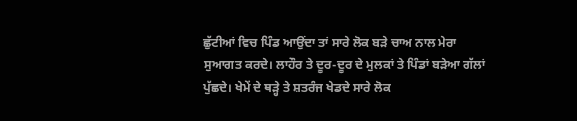ਛੁੱਟੀਆਂ ਵਿਚ ਪਿੰਡ ਆਉਂਦਾ ਤਾਂ ਸਾਰੇ ਲੋਕ ਬੜੇ ਚਾਅ ਨਾਲ ਮੇਰਾ ਸੁਆਗਤ ਕਰਦੇ। ਲਾਹੌਰ ਤੇ ਦੂਰ-ਦੂਰ ਦੇ ਮੁਲਕਾਂ ਤੇ ਪਿੰਡਾਂ ਬੜੇਆ ਗੱਲਾਂ ਪੁੱਛਦੇ। ਖੇਮੇਂ ਦੇ ਥੜ੍ਹੇ ਤੇ ਸ਼ਤਰੰਜ ਖੇਡਦੇ ਸਾਰੇ ਲੋਕ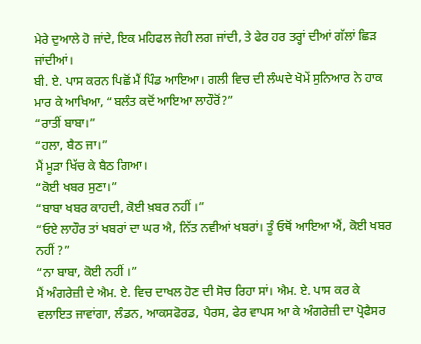ਮੇਰੇ ਦੁਆਲੇ ਹੋ ਜਾਂਦੇ, ਇਕ ਮਹਿਫਲ ਜੇਹੀ ਲਗ ਜਾਂਦੀ, ਤੇ ਫੇਰ ਹਰ ਤਰ੍ਹਾਂ ਦੀਆਂ ਗੱਲਾਂ ਛਿੜ ਜਾਂਦੀਆਂ।
ਬੀ. ਏ. ਪਾਸ ਕਰਨ ਪਿਛੋਂ ਮੈਂ ਪਿੰਡ ਆਇਆ। ਗਲੀ ਵਿਚ ਦੀ ਲੰਘਦੇ ਖੋਮੇਂ ਸੁਨਿਆਰ ਨੇ ਹਾਕ ਮਾਰ ਕੇ ਆਖਿਆ, “ਬਲੰਤ ਕਦੋਂ ਆਇਆ ਲਾਹੌਰੋਂ?”
“ਰਾਤੀਂ ਬਾਬਾ।”
“ਹਲਾ, ਬੈਠ ਜਾ।”
ਮੈਂ ਮੂੜਾ ਖਿੱਚ ਕੇ ਬੈਠ ਗਿਆ।
“ਕੋਈ ਖਬਰ ਸੁਣਾ।”
“ਬਾਬਾ ਖਬਰ ਕਾਹਦੀ, ਕੋਈ ਖ਼ਬਰ ਨਹੀਂ ।”
“ਓਏ ਲਾਹੌਰ ਤਾਂ ਖਬਰਾਂ ਦਾ ਘਰ ਐ, ਨਿੱਤ ਨਵੀਆਂ ਖਬਰਾਂ। ਤੂੰ ਓਥੋਂ ਆਇਆ ਐਂ, ਕੋਈ ਖਬਰ ਨਹੀਂ ?”
“ਨਾ ਬਾਬਾ, ਕੋਈ ਨਹੀਂ ।”
ਮੈਂ ਅੰਗਰੇਜ਼ੀ ਦੇ ਐਮ. ਏ. ਵਿਚ ਦਾਖਲ ਹੋਣ ਦੀ ਸੋਚ ਰਿਹਾ ਸਾਂ। ਐਮ. ਏ. ਪਾਸ ਕਰ ਕੇ ਵਲਾਇਤ ਜਾਵਾਂਗਾ, ਲੰਡਨ, ਆਕਸਫੋਰਡ, ਪੈਰਸ, ਫੇਰ ਵਾਪਸ ਆ ਕੇ ਅੰਗਰੇਜ਼ੀ ਦਾ ਪ੍ਰੋਫੈਸਰ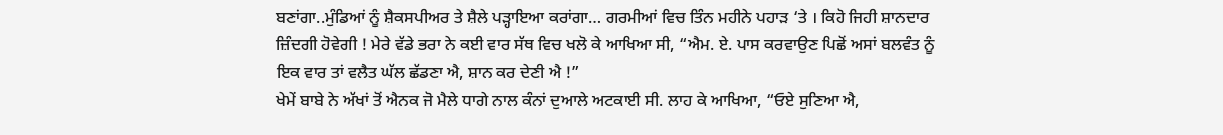ਬਣਾਂਗਾ..ਮੁੰਡਿਆਂ ਨੂੰ ਸ਼ੈਕਸਪੀਅਰ ਤੇ ਸ਼ੈਲੇ ਪੜ੍ਹਾਇਆ ਕਰਾਂਗਾ… ਗਰਮੀਆਂ ਵਿਚ ਤਿੰਨ ਮਹੀਨੇ ਪਹਾੜ ‘ਤੇ । ਕਿਹੋ ਜਿਹੀ ਸ਼ਾਨਦਾਰ ਜ਼ਿੰਦਗੀ ਹੋਵੇਗੀ ! ਮੇਰੇ ਵੱਡੇ ਭਰਾ ਨੇ ਕਈ ਵਾਰ ਸੱਥ ਵਿਚ ਖਲੋ ਕੇ ਆਖਿਆ ਸੀ, “ਐਮ. ਏ. ਪਾਸ ਕਰਵਾਉਣ ਪਿਛੋਂ ਅਸਾਂ ਬਲਵੰਤ ਨੂੰ ਇਕ ਵਾਰ ਤਾਂ ਵਲੈਤ ਘੱਲ ਛੱਡਣਾ ਐ, ਸ਼ਾਨ ਕਰ ਦੇਣੀ ਐ !”
ਖੇਮੇਂ ਬਾਬੇ ਨੇ ਅੱਖਾਂ ਤੋਂ ਐਨਕ ਜੋ ਮੈਲੇ ਧਾਗੇ ਨਾਲ ਕੰਨਾਂ ਦੁਆਲੇ ਅਟਕਾਈ ਸੀ. ਲਾਹ ਕੇ ਆਖਿਆ, “ਓਏ ਸੁਣਿਆ ਐ,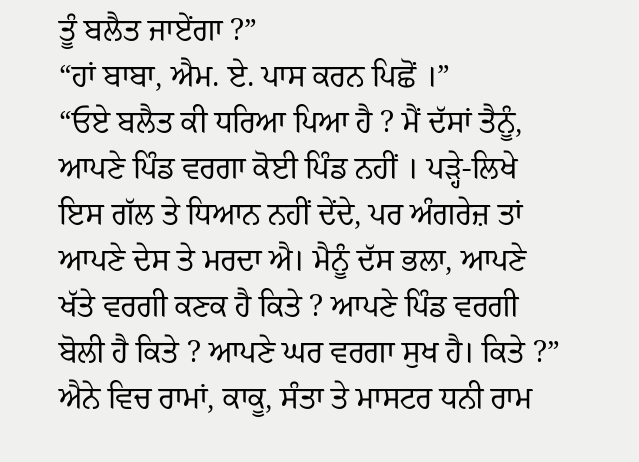ਤੂੰ ਬਲੈਤ ਜਾਏਂਗਾ ?”
“ਹਾਂ ਬਾਬਾ, ਐਮ. ਏ. ਪਾਸ ਕਰਨ ਪਿਛੋਂ ।”
“ਓਏ ਬਲੈਤ ਕੀ ਧਰਿਆ ਪਿਆ ਹੈ ? ਮੈਂ ਦੱਸਾਂ ਤੈਨੂੰ, ਆਪਣੇ ਪਿੰਡ ਵਰਗਾ ਕੋਈ ਪਿੰਡ ਨਹੀਂ । ਪੜ੍ਹੇ-ਲਿਖੇ ਇਸ ਗੱਲ ਤੇ ਧਿਆਨ ਨਹੀਂ ਦੇਂਦੇ, ਪਰ ਅੰਗਰੇਜ਼ ਤਾਂ ਆਪਣੇ ਦੇਸ ਤੇ ਮਰਦਾ ਐ। ਮੈਨੂੰ ਦੱਸ ਭਲਾ, ਆਪਣੇ ਖੱਤੇ ਵਰਗੀ ਕਣਕ ਹੈ ਕਿਤੇ ? ਆਪਣੇ ਪਿੰਡ ਵਰਗੀ ਬੋਲੀ ਹੈ ਕਿਤੇ ? ਆਪਣੇ ਘਰ ਵਰਗਾ ਸੁਖ ਹੈ। ਕਿਤੇ ?”
ਐਨੇ ਵਿਚ ਰਾਮਾਂ, ਕਾਕੂ, ਸੰਤਾ ਤੇ ਮਾਸਟਰ ਧਨੀ ਰਾਮ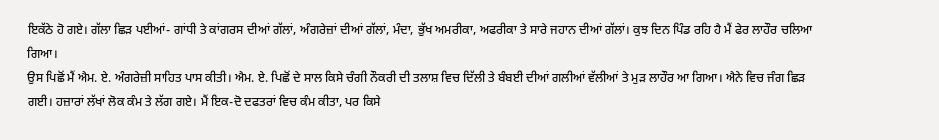ਇਕੱਠੇ ਹੋ ਗਏ। ਗੱਲਾ ਛਿੜ ਪਈਆਂ- ਗਾਂਧੀ ਤੇ ਕਾਂਗਰਸ ਦੀਆਂ ਗੱਲਾਂ, ਅੰਗਰੇਜ਼ਾਂ ਦੀਆਂ ਗੱਲਾਂ, ਮੰਦਾ, ਭੁੱਖ ਅਮਰੀਕਾ, ਅਫਰੀਕਾ ਤੇ ਸਾਰੇ ਜਹਾਨ ਦੀਆਂ ਗੱਲਾਂ। ਕੁਝ ਦਿਨ ਪਿੰਡ ਰਹਿ ਹੈ ਮੈਂ ਫੇਰ ਲਾਹੌਰ ਚਲਿਆ ਗਿਆ।
ਉਸ ਪਿਛੋਂ ਮੈਂ ਐਮ. ਏ. ਅੰਗਰੇਜ਼ੀ ਸਾਹਿਤ ਪਾਸ ਕੀਤੀ। ਐਮ. ਏ. ਪਿਛੋਂ ਦੇ ਸਾਲ ਕਿਸੇ ਚੰਗੀ ਨੌਕਰੀ ਦੀ ਤਲਾਸ਼ ਵਿਚ ਦਿੱਲੀ ਤੇ ਬੰਬਈ ਦੀਆਂ ਗਲੀਆਂ ਵੱਲੀਆਂ ਤੇ ਮੁੜ ਲਾਹੌਰ ਆ ਗਿਆ। ਐਨੇ ਵਿਚ ਜੰਗ ਛਿੜ ਗਈ। ਹਜ਼ਾਰਾਂ ਲੱਖਾਂ ਲੋਕ ਕੰਮ ਤੇ ਲੱਗ ਗਏ। ਮੈਂ ਇਕ-ਦੋ ਦਫਤਰਾਂ ਵਿਚ ਕੰਮ ਕੀਤਾ, ਪਰ ਕਿਸੇ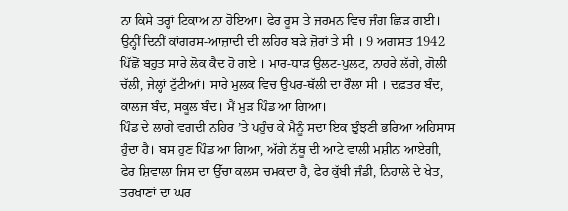ਨਾ ਕਿਸੇ ਤਰ੍ਹਾਂ ਟਿਕਾਅ ਨਾ ਹੋਇਆ। ਫੇਰ ਰੂਸ ਤੇ ਜਰਮਨ ਵਿਚ ਜੰਗ ਛਿੜ ਗਈ। ਉਨ੍ਹੀਂ ਦਿਨੀਂ ਕਾਂਗਰਸ-ਆਜ਼ਾਦੀ ਦੀ ਲਹਿਰ ਬੜੇ ਜ਼ੋਰਾਂ ਤੇ ਸੀ । 9 ਅਗਸਤ 1942 ਪਿੱਛੋਂ ਬਹੁਤ ਸਾਰੇ ਲੋਕ ਕੈਦ ਹੋ ਗਏ । ਮਾਰ-ਧਾੜ ਉਲਟ-ਪੁਲਟ, ਨਾਹਰੇ ਲੱਗੇ, ਗੋਲੀ ਚੱਲੀ, ਜੇਲ੍ਹਾਂ ਟੁੱਟੀਆਂ। ਸਾਰੇ ਮੁਲਕ ਵਿਚ ਉਪਰ-ਥੱਲੀ ਦਾ ਰੌਲਾ ਸੀ । ਦਫ਼ਤਰ ਬੰਦ, ਕਾਲਜ ਬੰਦ, ਸਕੂਲ ਬੰਦ। ਮੈਂ ਮੁੜ ਪਿੰਡ ਆ ਗਿਆ।
ਪਿੰਡ ਦੇ ਲਾਗੇ ਵਗਦੀ ਨਹਿਰ ’ਤੇ ਪਹੁੰਚ ਕੇ ਮੈਨੂੰ ਸਦਾ ਇਕ ਝੁੰਝਣੀ ਭਰਿਆ ਅਹਿਸਾਸ ਹੁੰਦਾ ਹੈ। ਬਸ ਹੁਣ ਪਿੰਡ ਆ ਗਿਆ, ਅੱਗੇ ਨੱਥੂ ਦੀ ਆਟੇ ਵਾਲੀ ਮਸ਼ੀਨ ਆਏਗੀ, ਫੇਰ ਸ਼ਿਵਾਲਾ ਜਿਸ ਦਾ ਉੱਚਾ ਕਲਸ ਚਮਕਦਾ ਹੈ, ਫੇਰ ਕੁੱਬੀ ਜੰਡੀ, ਨਿਹਾਲੇ ਦੇ ਖੇਤ, ਤਰਖਾਣਾਂ ਦਾ ਘਰ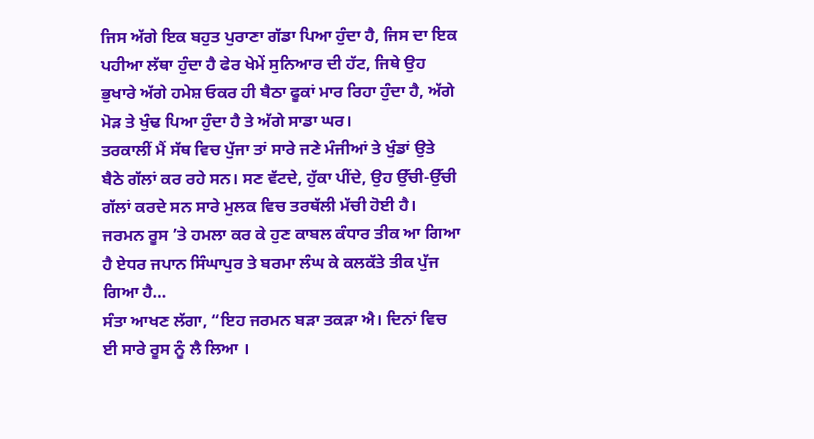ਜਿਸ ਅੱਗੇ ਇਕ ਬਹੁਤ ਪੁਰਾਣਾ ਗੱਡਾ ਪਿਆ ਹੁੰਦਾ ਹੈ, ਜਿਸ ਦਾ ਇਕ ਪਹੀਆ ਲੱਥਾ ਹੁੰਦਾ ਹੈ ਫੇਰ ਖੇਮੇਂ ਸੁਨਿਆਰ ਦੀ ਹੱਟ, ਜਿਥੇ ਉਹ ਭੁਖਾਰੇ ਅੱਗੇ ਹਮੇਸ਼ ਓਕਰ ਹੀ ਬੈਠਾ ਫੂਕਾਂ ਮਾਰ ਰਿਹਾ ਹੁੰਦਾ ਹੈ, ਅੱਗੇ ਮੋੜ ਤੇ ਖੁੰਢ ਪਿਆ ਹੁੰਦਾ ਹੈ ਤੇ ਅੱਗੇ ਸਾਡਾ ਘਰ।
ਤਰਕਾਲੀਂ ਮੈਂ ਸੱਥ ਵਿਚ ਪੁੱਜਾ ਤਾਂ ਸਾਰੇ ਜਣੇ ਮੰਜੀਆਂ ਤੇ ਖੁੰਡਾਂ ਉਤੇ ਬੈਠੇ ਗੱਲਾਂ ਕਰ ਰਹੇ ਸਨ। ਸਣ ਵੱਟਦੇ, ਹੁੱਕਾ ਪੀਂਦੇ, ਉਹ ਉੱਚੀ-ਉੱਚੀ ਗੱਲਾਂ ਕਰਦੇ ਸਨ ਸਾਰੇ ਮੁਲਕ ਵਿਚ ਤਰਥੱਲੀ ਮੱਚੀ ਹੋਈ ਹੈ। ਜਰਮਨ ਰੂਸ ’ਤੇ ਹਮਲਾ ਕਰ ਕੇ ਹੁਣ ਕਾਬਲ ਕੰਧਾਰ ਤੀਕ ਆ ਗਿਆ ਹੈ ਏਧਰ ਜਪਾਨ ਸਿੰਘਾਪੁਰ ਤੇ ਬਰਮਾ ਲੰਘ ਕੇ ਕਲਕੱਤੇ ਤੀਕ ਪੁੱਜ ਗਿਆ ਹੈ…
ਸੰਤਾ ਆਖਣ ਲੱਗਾ, “ਇਹ ਜਰਮਨ ਬੜਾ ਤਕੜਾ ਐ। ਦਿਨਾਂ ਵਿਚ ਈ ਸਾਰੇ ਰੂਸ ਨੂੰ ਲੈ ਲਿਆ ।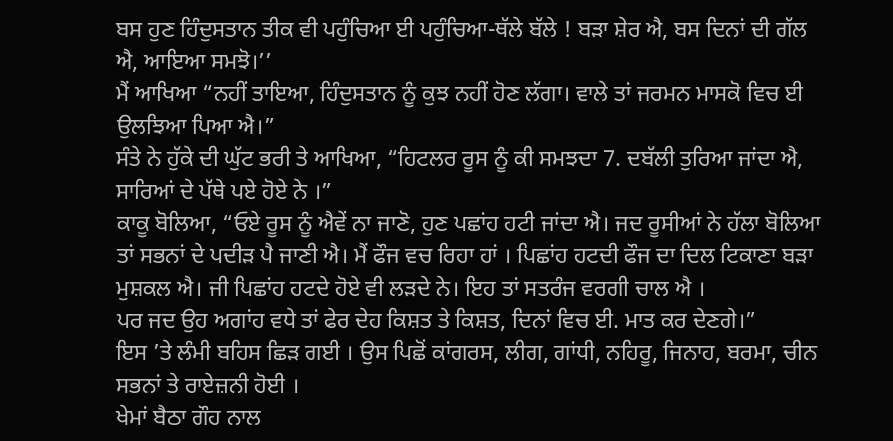ਬਸ ਹੁਣ ਹਿੰਦੁਸਤਾਨ ਤੀਕ ਵੀ ਪਹੁੰਚਿਆ ਈ ਪਹੁੰਚਿਆ-ਥੱਲੇ ਬੱਲੇ ! ਬੜਾ ਸ਼ੇਰ ਐ, ਬਸ ਦਿਨਾਂ ਦੀ ਗੱਲ ਐ, ਆਇਆ ਸਮਝੋ।’’
ਮੈਂ ਆਖਿਆ “ਨਹੀਂ ਤਾਇਆ, ਹਿੰਦੁਸਤਾਨ ਨੂੰ ਕੁਝ ਨਹੀਂ ਹੋਣ ਲੱਗਾ। ਵਾਲੇ ਤਾਂ ਜਰਮਨ ਮਾਸਕੋ ਵਿਚ ਈ ਉਲਝਿਆ ਪਿਆ ਐ।”
ਸੰਤੇ ਨੇ ਹੁੱਕੇ ਦੀ ਘੁੱਟ ਭਰੀ ਤੇ ਆਖਿਆ, “ਹਿਟਲਰ ਰੂਸ ਨੂੰ ਕੀ ਸਮਝਦਾ 7. ਦਬੱਲੀ ਤੁਰਿਆ ਜਾਂਦਾ ਐ, ਸਾਰਿਆਂ ਦੇ ਪੱਥੇ ਪਏ ਹੋਏ ਨੇ ।”
ਕਾਕੂ ਬੋਲਿਆ, “ਓਏ ਰੂਸ ਨੂੰ ਐਵੇਂ ਨਾ ਜਾਣੋ, ਹੁਣ ਪਛਾਂਹ ਹਟੀ ਜਾਂਦਾ ਐ। ਜਦ ਰੂਸੀਆਂ ਨੇ ਹੱਲਾ ਬੋਲਿਆ ਤਾਂ ਸਭਨਾਂ ਦੇ ਪਦੀੜ ਪੈ ਜਾਣੀ ਐ। ਮੈਂ ਫੌਜ ਵਚ ਰਿਹਾ ਹਾਂ । ਪਿਛਾਂਹ ਹਟਦੀ ਫੌਜ ਦਾ ਦਿਲ ਟਿਕਾਣਾ ਬੜਾ ਮੁਸ਼ਕਲ ਐ। ਜੀ ਪਿਛਾਂਹ ਹਟਦੇ ਹੋਏ ਵੀ ਲੜਦੇ ਨੇ। ਇਹ ਤਾਂ ਸਤਰੰਜ ਵਰਗੀ ਚਾਲ ਐ ।
ਪਰ ਜਦ ਉਹ ਅਗਾਂਹ ਵਧੇ ਤਾਂ ਫੇਰ ਦੇਹ ਕਿਸ਼ਤ ਤੇ ਕਿਸ਼ਤ, ਦਿਨਾਂ ਵਿਚ ਈ. ਮਾਤ ਕਰ ਦੇਣਗੇ।”
ਇਸ ’ਤੇ ਲੰਮੀ ਬਹਿਸ ਛਿੜ ਗਈ । ਉਸ ਪਿਛੋਂ ਕਾਂਗਰਸ, ਲੀਗ, ਗਾਂਧੀ, ਨਹਿਰੂ, ਜਿਨਾਹ, ਬਰਮਾ, ਚੀਨ ਸਭਨਾਂ ਤੇ ਰਾਏਜ਼ਨੀ ਹੋਈ ।
ਖੇਮਾਂ ਬੈਠਾ ਗੌਹ ਨਾਲ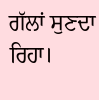ਗੱਲਾਂ ਸੁਣਦਾ ਰਿਹਾ।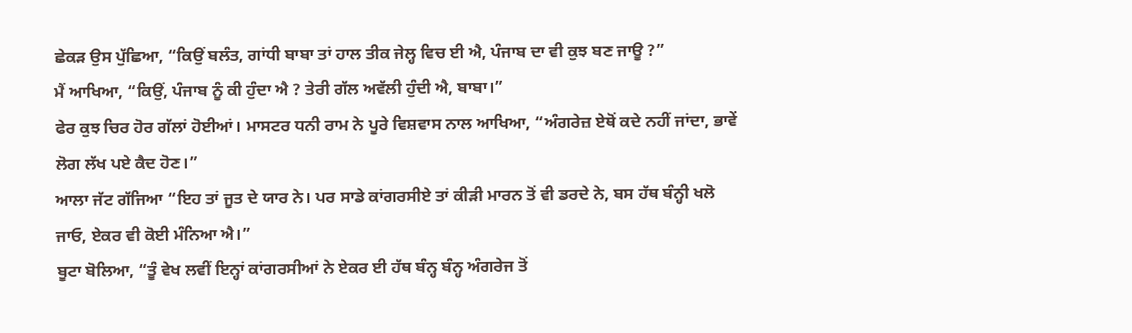ਛੇਕੜ ਉਸ ਪੁੱਛਿਆ, “ਕਿਉਂ ਬਲੰਤ, ਗਾਂਧੀ ਬਾਬਾ ਤਾਂ ਹਾਲ ਤੀਕ ਜੇਲ੍ਹ ਵਿਚ ਈ ਐ, ਪੰਜਾਬ ਦਾ ਵੀ ਕੁਝ ਬਣ ਜਾਊ ?”
ਮੈਂ ਆਖਿਆ, “ਕਿਉਂ, ਪੰਜਾਬ ਨੂੰ ਕੀ ਹੁੰਦਾ ਐ ? ਤੇਰੀ ਗੱਲ ਅਵੱਲੀ ਹੁੰਦੀ ਐ, ਬਾਬਾ।”
ਫੇਰ ਕੁਝ ਚਿਰ ਹੋਰ ਗੱਲਾਂ ਹੋਈਆਂ। ਮਾਸਟਰ ਧਨੀ ਰਾਮ ਨੇ ਪੂਰੇ ਵਿਸ਼ਵਾਸ ਨਾਲ ਆਖਿਆ, “ਅੰਗਰੇਜ਼ ਏਥੋਂ ਕਦੇ ਨਹੀਂ ਜਾਂਦਾ, ਭਾਵੇਂ ਲੋਗ ਲੱਖ ਪਏ ਕੈਦ ਹੋਣ।”
ਆਲਾ ਜੱਟ ਗੱਜਿਆ “ਇਹ ਤਾਂ ਜੂਤ ਦੇ ਯਾਰ ਨੇ। ਪਰ ਸਾਡੇ ਕਾਂਗਰਸੀਏ ਤਾਂ ਕੀੜੀ ਮਾਰਨ ਤੋਂ ਵੀ ਡਰਦੇ ਨੇ, ਬਸ ਹੱਥ ਬੰਨ੍ਹੀ ਖਲੋ ਜਾਓ, ਏਕਰ ਵੀ ਕੋਈ ਮੰਨਿਆ ਐ।”
ਬੂਟਾ ਬੋਲਿਆ, “ਤੂੰ ਵੇਖ ਲਵੀਂ ਇਨ੍ਹਾਂ ਕਾਂਗਰਸੀਆਂ ਨੇ ਏਕਰ ਈ ਹੱਥ ਬੰਨ੍ਹ ਬੰਨ੍ਹ ਅੰਗਰੇਜ ਤੋਂ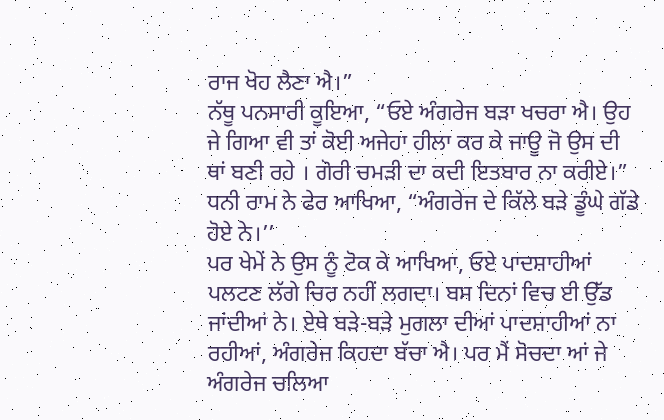ਰਾਜ ਖੋਹ ਲੈਣਾ ਐ।”
ਨੱਥੂ ਪਨਸਾਰੀ ਕੂਇਆ, “ਓਏ ਅੰਗਰੇਜ ਬੜਾ ਖਚਰਾ ਐ। ਉਹ ਜੇ ਗਿਆ ਵੀ ਤਾਂ ਕੋਈ ਅਜੇਹਾ ਹੀਲਾ ਕਰ ਕੇ ਜਾਊ ਜੋ ਉਸ ਦੀ ਥਾਂ ਬਣੀ ਰਹੇ । ਗੋਰੀ ਚਮੜੀ ਦਾ ਕਦੀ ਇਤਬਾਰ ਨਾ ਕਰੀਏ।”
ਧਨੀ ਰਾਮ ਨੇ ਫੇਰ ਆਖਿਆ, “ਅੰਗਰੇਜ ਦੇ ਕਿੱਲੇ ਬੜੇ ਡੂੰਘੇ ਗੱਡੇ ਹੋਏ ਨੇ।’’
ਪਰ ਖੇਮੇਂ ਨੇ ਉਸ ਨੂੰ ਟੋਕ ਕੇ ਆਖਿਆ, ਓਏ ਪਾਦਸ਼ਾਹੀਆਂ ਪਲਟਣ ਲੱਗੇ ਚਿਰ ਨਹੀਂ ਲਗਦਾ। ਬਸ ਦਿਨਾਂ ਵਿਚ ਈ ਉੱਡ ਜਾਂਦੀਆਂ ਨੇ। ਏਥੇ ਬੜੇ-ਬੜੇ ਮੁਗਲਾ ਦੀਆਂ ਪਾਦਸ਼ਾਹੀਆਂ ਨਾ ਰਹੀਆਂ, ਅੰਗਰੇਜ ਕਿਹਦਾ ਬੱਚਾ ਐ। ਪਰ ਮੈਂ ਸੋਚਦਾ ਆਂ ਜੇ ਅੰਗਰੇਜ ਚਲਿਆ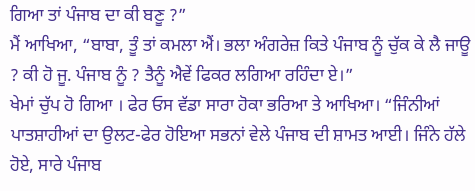ਗਿਆ ਤਾਂ ਪੰਜਾਬ ਦਾ ਕੀ ਬਣੂ ?”
ਮੈਂ ਆਖਿਆ, “ਬਾਬਾ, ਤੂੰ ਤਾਂ ਕਮਲਾ ਐਂ। ਭਲਾ ਅੰਗਰੇਜ਼ ਕਿਤੇ ਪੰਜਾਬ ਨੂੰ ਚੁੱਕ ਕੇ ਲੈ ਜਾਊ ? ਕੀ ਹੋ ਜੂ. ਪੰਜਾਬ ਨੂੰ ? ਤੈਨੂੰ ਐਵੇਂ ਫਿਕਰ ਲਗਿਆ ਰਹਿੰਦਾ ਏ।”
ਖੇਮਾਂ ਚੁੱਪ ਹੋ ਗਿਆ । ਫੇਰ ਓਸ ਵੱਡਾ ਸਾਰਾ ਹੋਕਾ ਭਰਿਆ ਤੇ ਆਖਿਆ। “ਜਿੰਨੀਆਂ ਪਾਤਸ਼ਾਹੀਆਂ ਦਾ ਉਲਟ-ਫੇਰ ਹੋਇਆ ਸਭਨਾਂ ਵੇਲੇ ਪੰਜਾਬ ਦੀ ਸ਼ਾਮਤ ਆਈ। ਜਿੰਨੇ ਹੱਲੇ ਹੋਏ, ਸਾਰੇ ਪੰਜਾਬ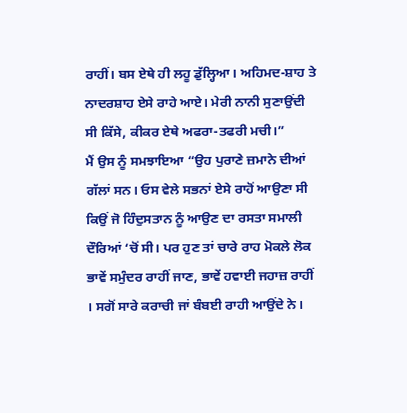ਰਾਹੀਂ। ਬਸ ਏਥੇ ਹੀ ਲਹੂ ਡੁੱਲ੍ਹਿਆ। ਅਹਿਮਦ-ਸ਼ਾਹ ਤੇ ਨਾਦਰਸ਼ਾਹ ਏਸੇ ਰਾਹੇ ਆਏ। ਮੇਰੀ ਨਾਨੀ ਸੁਣਾਉਂਦੀ ਸੀ ਕਿੱਸੇ, ਕੀਕਰ ਏਥੇ ਅਫਰਾ-ਤਫਰੀ ਮਚੀ।”
ਮੈਂ ਉਸ ਨੂੰ ਸਮਝਾਇਆ “ਉਹ ਪੁਰਾਣੇ ਜ਼ਮਾਨੇ ਦੀਆਂ ਗੱਲਾਂ ਸਨ। ਓਸ ਵੇਲੇ ਸਭਨਾਂ ਏਸੇ ਰਾਹੋਂ ਆਉਣਾ ਸੀ ਕਿਉਂ ਜੋ ਹਿੰਦੁਸਤਾਨ ਨੂੰ ਆਉਣ ਦਾ ਰਸਤਾ ਸਮਾਲੀ ਦੌਰਿਆਂ ‘ਚੋਂ ਸੀ। ਪਰ ਹੁਣ ਤਾਂ ਚਾਰੇ ਰਾਹ ਮੋਕਲੇ ਲੋਕ ਭਾਵੇਂ ਸਮੁੰਦਰ ਰਾਹੀਂ ਜਾਣ, ਭਾਵੇਂ ਹਵਾਈ ਜਹਾਜ਼ ਰਾਹੀਂ । ਸਗੋਂ ਸਾਰੇ ਕਰਾਚੀ ਜਾਂ ਬੰਬਈ ਰਾਹੀ ਆਉਂਦੇ ਨੇ।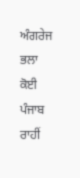ਅੰਗਰੇਜ ਭਲਾ ਕੋਈ ਪੰਜਾਬ ਰਾਹੀਂ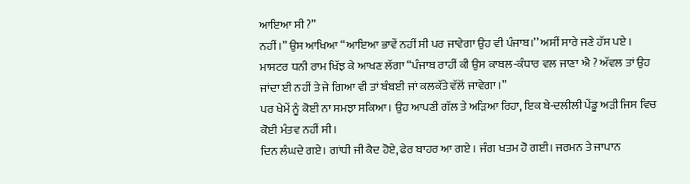ਆਇਆ ਸੀ ?”
ਨਹੀਂ ।” ਉਸ ਆਖਿਆ “ਆਇਆ ਭਾਵੇਂ ਨਹੀਂ ਸੀ ਪਰ ਜਾਵੇਗਾ ਉਹ ਵੀ ਪੰਜਾਬ।’’ ਅਸੀਂ ਸਾਰੇ ਜਣੇ ਹੱਸ ਪਏ ।
ਮਾਸਟਰ ਧਨੀ ਰਾਮ ਖਿੱਝ ਕੇ ਆਖਣ ਲੱਗਾ “ਪੰਜਾਬ ਰਾਹੀਂ ਕੀ ਉਸ ਕਾਬਲ-ਕੰਧਾਰ ਵਲ ਜਾਣਾ ਐ ? ਅੱਵਲ ਤਾਂ ਉਹ ਜਾਂਦਾ ਈ ਨਹੀਂ ਤੇ ਜੇ ਗਿਆ ਵੀ ਤਾਂ ਬੰਬਈ ਜਾਂ ਕਲਕੱਤੇ ਵੱਲੋਂ ਜਾਵੇਗਾ ।”
ਪਰ ਖੇਮੇਂ ਨੂੰ ਕੋਈ ਨਾ ਸਮਝਾ ਸਕਿਆ। ਉਹ ਆਪਣੀ ਗੱਲ ਤੇ ਅੜਿਆ ਰਿਹਾ, ਇਕ ਬੇ-ਦਲੀਲੀ ਪੇਂਡੂ ਅੜੀ ਜਿਸ ਵਿਚ ਕੋਈ ਮੰਤਵ ਨਹੀਂ ਸੀ।
ਦਿਨ ਲੰਘਦੇ ਗਏ। ਗਾਂਧੀ ਜੀ ਕੈਦ ਹੋਏ, ਫੇਰ ਬਾਹਰ ਆ ਗਏ । ਜੰਗ ਖਤਮ ਹੋ ਗਈ। ਜਰਮਨ ਤੇ ਜਾਪਾਨ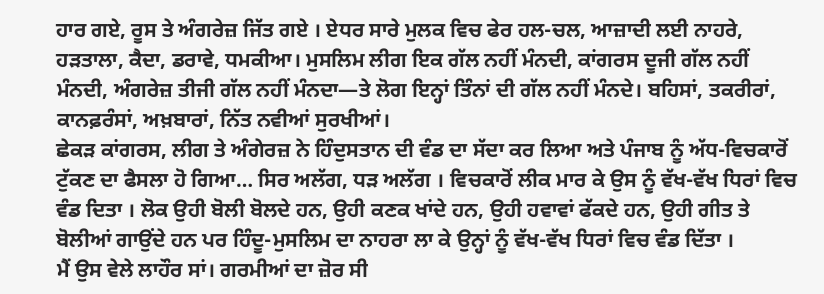ਹਾਰ ਗਏ, ਰੂਸ ਤੇ ਅੰਗਰੇਜ਼ ਜਿੱਤ ਗਏ । ਏਧਰ ਸਾਰੇ ਮੁਲਕ ਵਿਚ ਫੇਰ ਹਲ-ਚਲ, ਆਜ਼ਾਦੀ ਲਈ ਨਾਹਰੇ, ਹੜਤਾਲਾ, ਕੈਦਾ, ਡਰਾਵੇ, ਧਮਕੀਆ। ਮੁਸਲਿਮ ਲੀਗ ਇਕ ਗੱਲ ਨਹੀਂ ਮੰਨਦੀ, ਕਾਂਗਰਸ ਦੂਜੀ ਗੱਲ ਨਹੀਂ ਮੰਨਦੀ, ਅੰਗਰੇਜ਼ ਤੀਜੀ ਗੱਲ ਨਹੀਂ ਮੰਨਦਾ—ਤੇ ਲੋਗ ਇਨ੍ਹਾਂ ਤਿੰਨਾਂ ਦੀ ਗੱਲ ਨਹੀਂ ਮੰਨਦੇ। ਬਹਿਸਾਂ, ਤਕਰੀਰਾਂ, ਕਾਨਫ਼ਰੰਸਾਂ, ਅਖ਼ਬਾਰਾਂ, ਨਿੱਤ ਨਵੀਆਂ ਸੁਰਖੀਆਂ।
ਛੇਕੜ ਕਾਂਗਰਸ, ਲੀਗ ਤੇ ਅੰਗੇਰਜ਼ ਨੇ ਹਿੰਦੁਸਤਾਨ ਦੀ ਵੰਡ ਦਾ ਸੱਦਾ ਕਰ ਲਿਆ ਅਤੇ ਪੰਜਾਬ ਨੂੰ ਅੱਧ-ਵਿਚਕਾਰੋਂ ਟੁੱਕਣ ਦਾ ਫੈਸਲਾ ਹੋ ਗਿਆ… ਸਿਰ ਅਲੱਗ, ਧੜ ਅਲੱਗ । ਵਿਚਕਾਰੋਂ ਲੀਕ ਮਾਰ ਕੇ ਉਸ ਨੂੰ ਵੱਖ-ਵੱਖ ਧਿਰਾਂ ਵਿਚ ਵੰਡ ਦਿਤਾ । ਲੋਕ ਉਹੀ ਬੋਲੀ ਬੋਲਦੇ ਹਨ, ਉਹੀ ਕਣਕ ਖਾਂਦੇ ਹਨ, ਉਹੀ ਹਵਾਵਾਂ ਫੱਕਦੇ ਹਨ, ਉਹੀ ਗੀਤ ਤੇ ਬੋਲੀਆਂ ਗਾਉਂਦੇ ਹਨ ਪਰ ਹਿੰਦੂ-ਮੁਸਲਿਮ ਦਾ ਨਾਹਰਾ ਲਾ ਕੇ ਉਨ੍ਹਾਂ ਨੂੰ ਵੱਖ-ਵੱਖ ਧਿਰਾਂ ਵਿਚ ਵੰਡ ਦਿੱਤਾ ।
ਮੈਂ ਉਸ ਵੇਲੇ ਲਾਹੌਰ ਸਾਂ। ਗਰਮੀਆਂ ਦਾ ਜ਼ੋਰ ਸੀ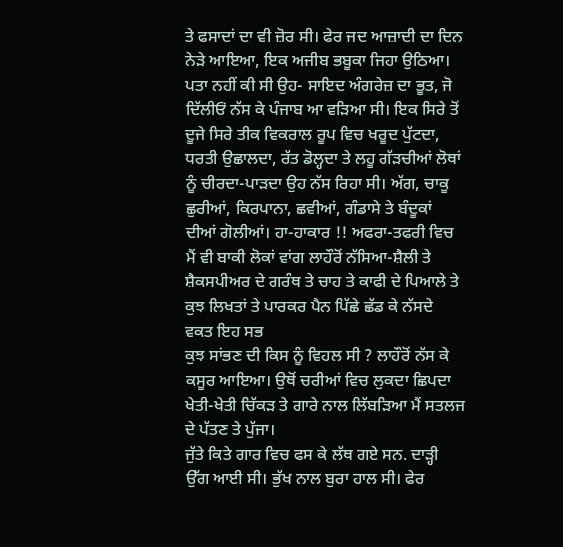ਤੇ ਫਸਾਦਾਂ ਦਾ ਵੀ ਜ਼ੋਰ ਸੀ। ਫੇਰ ਜਦ ਆਜ਼ਾਦੀ ਦਾ ਦਿਨ ਨੇੜੇ ਆਇਆ, ਇਕ ਅਜੀਬ ਭਬੂਕਾ ਜਿਹਾ ਉਠਿਆ। ਪਤਾ ਨਹੀਂ ਕੀ ਸੀ ਉਹ- ਸਾਇਦ ਅੰਗਰੇਜ਼ ਦਾ ਭੂਤ, ਜੋ ਦਿੱਲੀਓਂ ਨੱਸ ਕੇ ਪੰਜਾਬ ਆ ਵੜਿਆ ਸੀ। ਇਕ ਸਿਰੇ ਤੋਂ ਦੂਜੇ ਸਿਰੇ ਤੀਕ ਵਿਕਰਾਲ ਰੂਪ ਵਿਚ ਖਰੂਦ ਪੁੱਟਦਾ, ਧਰਤੀ ਉਛਾਲਦਾ, ਰੱਤ ਡੋਲ੍ਹਦਾ ਤੇ ਲਹੂ ਗੱੜਚੀਆਂ ਲੋਥਾਂ ਨੂੰ ਚੀਰਦਾ-ਪਾੜਦਾ ਉਹ ਨੱਸ ਰਿਹਾ ਸੀ। ਅੱਗ, ਚਾਕੂ ਛੁਰੀਆਂ, ਕਿਰਪਾਨਾ, ਛਵੀਆਂ, ਗੰਡਾਸੇ ਤੇ ਬੰਦੂਕਾਂ ਦੀਆਂ ਗੋਲੀਆਂ। ਹਾ-ਹਾਕਾਰ !! ਅਫਰਾ-ਤਫਰੀ ਵਿਚ ਮੈਂ ਵੀ ਬਾਕੀ ਲੋਕਾਂ ਵਾਂਗ ਲਾਹੌਰੋਂ ਨੱਸਿਆ-ਸ਼ੈਲੀ ਤੇ ਸ਼ੈਕਸਪੀਅਰ ਦੇ ਗਰੰਥ ਤੇ ਚਾਹ ਤੇ ਕਾਫੀ ਦੇ ਪਿਆਲੇ ਤੇ ਕੁਝ ਲਿਖਤਾਂ ਤੇ ਪਾਰਕਰ ਪੈਨ ਪਿੱਛੇ ਛੱਡ ਕੇ ਨੱਸਦੇ ਵਕਤ ਇਹ ਸਭ
ਕੁਝ ਸਾਂਭਣ ਦੀ ਕਿਸ ਨੂੰ ਵਿਹਲ ਸੀ ? ਲਾਹੌਰੋਂ ਨੱਸ ਕੇ ਕਸੂਰ ਆਇਆ। ਉਥੋਂ ਚਰੀਆਂ ਵਿਚ ਲੁਕਦਾ ਛਿਪਦਾ ਖੇਤੀ-ਖੇਤੀ ਚਿੱਕੜ ਤੇ ਗਾਰੇ ਨਾਲ ਲਿੱਬੜਿਆ ਮੈਂ ਸਤਲਜ ਦੇ ਪੱਤਣ ਤੇ ਪੁੱਜਾ।
ਜੁੱਤੇ ਕਿਤੇ ਗਾਰ ਵਿਚ ਫਸ ਕੇ ਲੱਥ ਗਏ ਸਨ. ਦਾੜ੍ਹੀ ਉੱਗ ਆਈ ਸੀ। ਭੁੱਖ ਨਾਲ ਬੁਰਾ ਹਾਲ ਸੀ। ਫੇਰ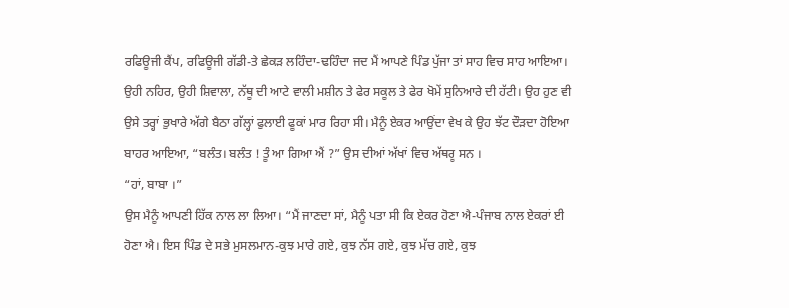ਰਫਿਊਜੀ ਕੈਂਪ, ਰਫਿਊਜੀ ਗੱਡੀ-ਤੇ ਛੇਕੜ ਲਹਿੰਦਾ-ਢਹਿੰਦਾ ਜਦ ਮੈਂ ਆਪਣੇ ਪਿੰਡ ਪੁੱਜਾ ਤਾਂ ਸਾਹ ਵਿਚ ਸਾਹ ਆਇਆ।
ਉਹੀ ਨਹਿਰ, ਉਹੀ ਸ਼ਿਵਾਲਾ, ਨੱਥੂ ਦੀ ਆਟੇ ਵਾਲੀ ਮਸ਼ੀਨ ਤੇ ਫੇਰ ਸਕੂਲ ਤੇ ਫੇਰ ਖੋਮੇਂ ਸੁਨਿਆਰੇ ਦੀ ਹੱਟੀ। ਉਹ ਹੁਣ ਵੀ ਉਸੇ ਤਰ੍ਹਾਂ ਭੁਖਾਰੇ ਅੱਗੇ ਬੈਠਾ ਗੱਲ੍ਹਾਂ ਫੁਲਾਈ ਫੂਕਾਂ ਮਾਰ ਰਿਹਾ ਸੀ। ਮੈਨੂੰ ਏਕਰ ਆਉਂਦਾ ਵੇਖ ਕੇ ਉਹ ਝੱਟ ਦੌੜਦਾ ਹੋਇਆ ਬਾਹਰ ਆਇਆ, “ਬਲੰਤ। ਬਲੰਤ ! ਤੂੰ ਆ ਗਿਆ ਐਂ ?” ਉਸ ਦੀਆਂ ਅੱਖਾਂ ਵਿਚ ਅੱਥਰੂ ਸਨ ।
“ਹਾਂ, ਬਾਬਾ ।”
ਉਸ ਮੈਨੂੰ ਆਪਣੀ ਹਿੱਕ ਨਾਲ ਲਾ ਲਿਆ। “ਮੈਂ ਜਾਣਦਾ ਸਾਂ, ਮੈਨੂੰ ਪਤਾ ਸੀ ਕਿ ਏਕਰ ਹੋਣਾ ਐ-ਪੰਜਾਬ ਨਾਲ ਏਕਰਾਂ ਈ ਹੋਣਾ ਐ। ਇਸ ਪਿੰਡ ਦੇ ਸਭੇ ਮੁਸਲਮਾਨ-ਕੁਝ ਮਾਰੇ ਗਏ, ਕੁਝ ਨੱਸ ਗਏ, ਕੁਝ ਮੱਚ ਗਏ, ਕੁਝ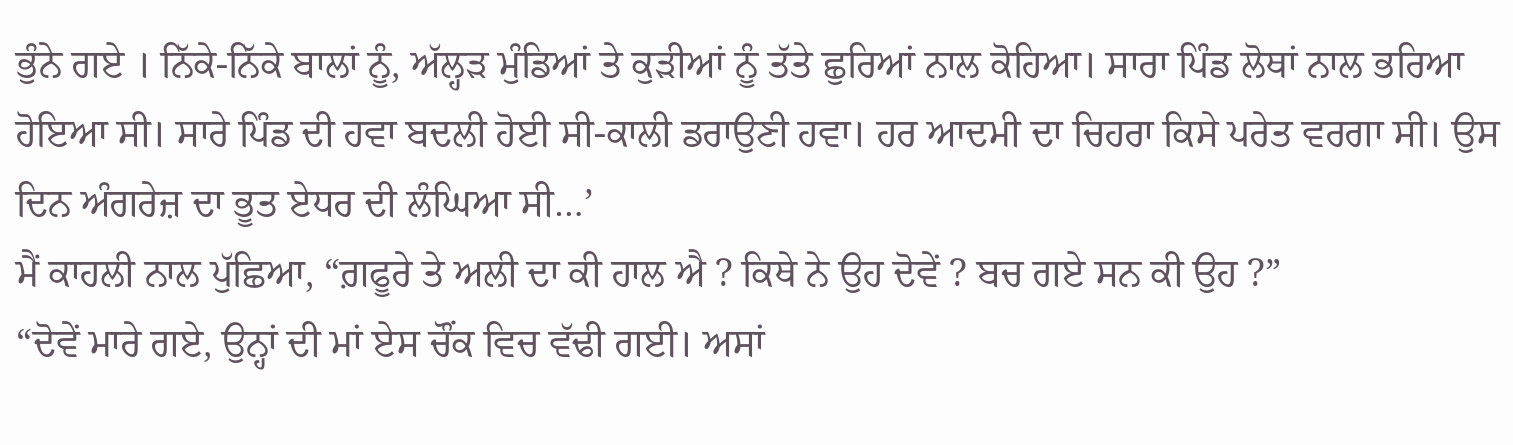ਭੁੰਨੇ ਗਏ । ਨਿੱਕੇ-ਨਿੱਕੇ ਬਾਲਾਂ ਨੂੰ, ਅੱਲ੍ਹੜ ਮੁੰਡਿਆਂ ਤੇ ਕੁੜੀਆਂ ਨੂੰ ਤੱਤੇ ਛੁਰਿਆਂ ਨਾਲ ਕੋਹਿਆ। ਸਾਰਾ ਪਿੰਡ ਲੋਥਾਂ ਨਾਲ ਭਰਿਆ ਹੋਇਆ ਸੀ। ਸਾਰੇ ਪਿੰਡ ਦੀ ਹਵਾ ਬਦਲੀ ਹੋਈ ਸੀ-ਕਾਲੀ ਡਰਾਉਣੀ ਹਵਾ। ਹਰ ਆਦਮੀ ਦਾ ਚਿਹਰਾ ਕਿਸੇ ਪਰੇਤ ਵਰਗਾ ਸੀ। ਉਸ ਦਿਨ ਅੰਗਰੇਜ਼ ਦਾ ਭੂਤ ਏਧਰ ਦੀ ਲੰਘਿਆ ਸੀ…’
ਮੈਂ ਕਾਹਲੀ ਨਾਲ ਪੁੱਛਿਆ, “ਗ਼ਫੂਰੇ ਤੇ ਅਲੀ ਦਾ ਕੀ ਹਾਲ ਐ ? ਕਿਥੇ ਨੇ ਉਹ ਦੋਵੇਂ ? ਬਚ ਗਏ ਸਨ ਕੀ ਉਹ ?”
“ਦੋਵੇਂ ਮਾਰੇ ਗਏ, ਉਨ੍ਹਾਂ ਦੀ ਮਾਂ ਏਸ ਚੌਂਕ ਵਿਚ ਵੱਢੀ ਗਈ। ਅਸਾਂ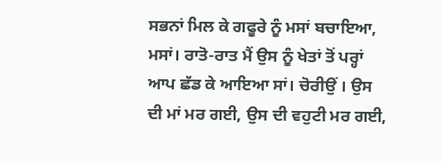ਸਭਨਾਂ ਮਿਲ ਕੇ ਗਫੂਰੇ ਨੂੰ ਮਸਾਂ ਬਚਾਇਆ, ਮਸਾਂ। ਰਾਤੋ-ਰਾਤ ਮੈਂ ਉਸ ਨੂੰ ਖੇਤਾਂ ਤੋਂ ਪਰ੍ਹਾਂ ਆਪ ਛੱਡ ਕੇ ਆਇਆ ਸਾਂ। ਚੋਰੀਉਂ । ਉਸ ਦੀ ਮਾਂ ਮਰ ਗਈ, ਉਸ ਦੀ ਵਹੁਟੀ ਮਰ ਗਈ,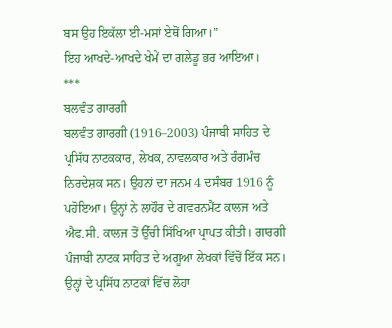ਬਸ ਉਹ ਇਕੱਲਾ ਈ-ਮਸਾਂ ਏਥੋਂ ਗਿਆ।”
ਇਹ ਆਖਦੇ-ਆਖਦੇ ਖੇਮੇਂ ਦਾ ਗਲੇਡੂ ਭਰ ਆਇਆ।
***
ਬਲਵੰਤ ਗਾਰਗੀ
ਬਲਵੰਤ ਗਾਰਗੀ (1916–2003) ਪੰਜਾਬੀ ਸਾਹਿਤ ਦੇ ਪ੍ਰਸਿੱਧ ਨਾਟਕਕਾਰ, ਲੇਖਕ, ਨਾਵਲਕਾਰ ਅਤੇ ਰੰਗਮੰਚ ਨਿਰਦੇਸ਼ਕ ਸਨ। ਉਹਨਾਂ ਦਾ ਜਨਮ 4 ਦਸੰਬਰ 1916 ਨੂੰ ਪਹੋਇਆ। ਉਨ੍ਹਾਂ ਨੇ ਲਾਹੌਰ ਦੇ ਗਵਰਨਮੈਂਟ ਕਾਲਜ ਅਤੇ ਐਫ.ਸੀ. ਕਾਲਜ ਤੋਂ ਉੱਚੀ ਸਿੱਖਿਆ ਪ੍ਰਾਪਤ ਕੀਤੀ। ਗਾਰਗੀ ਪੰਜਾਬੀ ਨਾਟਕ ਸਾਹਿਤ ਦੇ ਅਗੂਆ ਲੇਖਕਾਂ ਵਿੱਚੋਂ ਇੱਕ ਸਨ। ਉਨ੍ਹਾਂ ਦੇ ਪ੍ਰਸਿੱਧ ਨਾਟਕਾਂ ਵਿੱਚ ਲੋਹਾ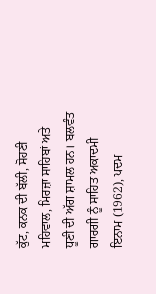ਕੁੱਟ, ਕਨਕ ਦੀ ਬੱਲੀ, ਸੋਹਣੀ ਮਹਿਵਾਲ, ਮਿਰਜ਼ਾ ਸਾਹਿਬਾਂ ਅਤੇ ਧੂਣੀ ਦੀ ਅੱਗ ਸ਼ਾਮਲ ਹਨ। ਬਲਵੰਤ ਗਾਰਗੀ ਨੂੰ ਸਾਹਿਤ ਅਕਾਦਮੀ ਇਨਾਮ (1962), ਪਦਮ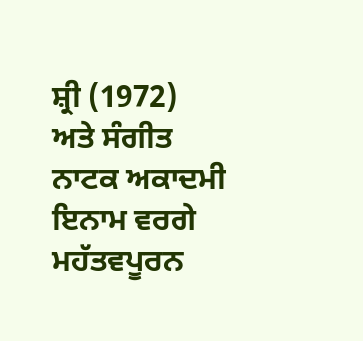ਸ਼੍ਰੀ (1972) ਅਤੇ ਸੰਗੀਤ ਨਾਟਕ ਅਕਾਦਮੀ ਇਨਾਮ ਵਰਗੇ ਮਹੱਤਵਪੂਰਨ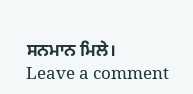ਸਨਮਾਨ ਮਿਲੇ।
Leave a comment